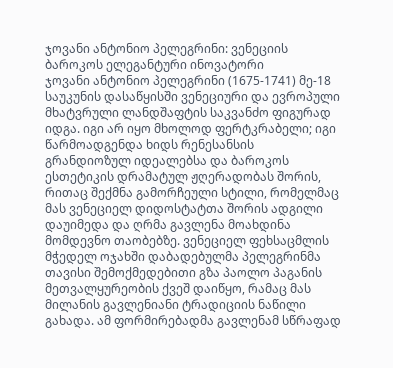ჯოვანი ანტონიო პელეგრინი: ვენეციის ბაროკოს ელეგანტური ინოვატორი
ჯოვანი ანტონიო პელეგრინი (1675-1741) მე-18 საუკუნის დასაწყისში ვენეციური და ევროპული მხატვრული ლანდშაფტის საკვანძო ფიგურად იდგა. იგი არ იყო მხოლოდ ფერტკრაბელი; იგი წარმოადგენდა ხიდს რენესანსის გრანდიოზულ იდეალებსა და ბაროკოს ესთეტიკის დრამატულ ჟღერადობას შორის, რითაც შექმნა გამორჩეული სტილი, რომელმაც მას ვენეციელ დიდოსტატთა შორის ადგილი დაუიმედა და ღრმა გავლენა მოახდინა მომდევნო თაობებზე. ვენეციელ ფეხსაცმლის მჭედელ ოჯახში დაბადებულმა პელეგრინმა თავისი შემოქმედებითი გზა პაოლო პაგანის მეთვალყურეობის ქვეშ დაიწყო, რამაც მას მილანის გავლენიანი ტრადიციის ნაწილი გახადა. ამ ფორმირებადმა გავლენამ სწრაფად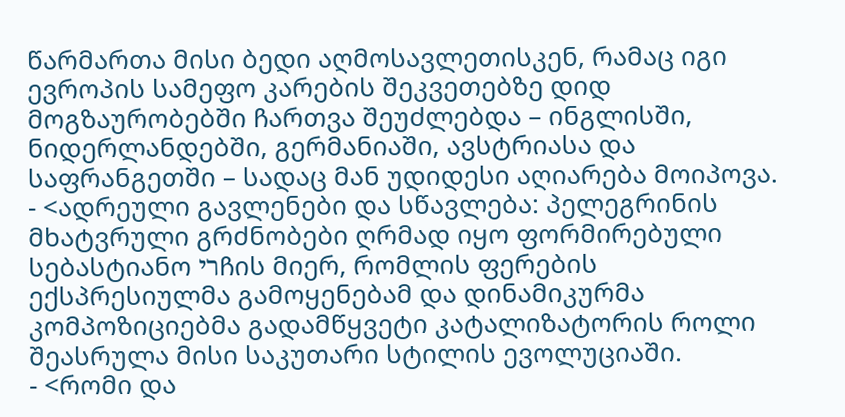წარმართა მისი ბედი აღმოსავლეთისკენ, რამაც იგი ევროპის სამეფო კარების შეკვეთებზე დიდ მოგზაურობებში ჩართვა შეუძლებდა – ინგლისში, ნიდერლანდებში, გერმანიაში, ავსტრიასა და საფრანგეთში – სადაც მან უდიდესი აღიარება მოიპოვა.
- <ადრეული გავლენები და სწავლება: პელეგრინის მხატვრული გრძნობები ღრმად იყო ფორმირებული სებასტიანო ריჩის მიერ, რომლის ფერების ექსპრესიულმა გამოყენებამ და დინამიკურმა კომპოზიციებმა გადამწყვეტი კატალიზატორის როლი შეასრულა მისი საკუთარი სტილის ევოლუციაში.
- <რომი და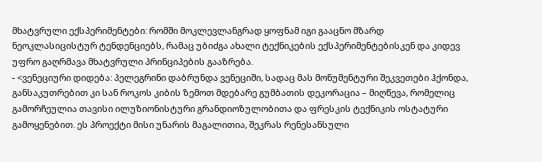მხატვრული ექსპერიმენტები: რომში მოკლევლანგრად ყოფნამ იგი გააცნო მზარდ ნეოკლასიცისტურ ტენდენციებს, რამაც უბიძგა ახალი ტექნიკების ექსპერიმენტებისკენ და კიდევ უფრო გაღრმავა მხატვრული პრინციპების გააზრება.
- <ვენეციური დიდება: პელეგრინი დაბრუნდა ვენეციში, სადაც მას მონუმენტური შეკვეთები ჰქონდა, განსაკუთრებით კი სან როკოს კიბის ზემოთ მდებარე გუმბათის დეკორაცია – მიღწევა, რომელიც გამორჩეულია თავისი ილუზიონისტური გრანდიოზულობითა და ფრესკის ტექნიკის ოსტატური გამოყენებით. ეს პროექტი მისი უნარის მაგალითია, შეკრას რენესანსული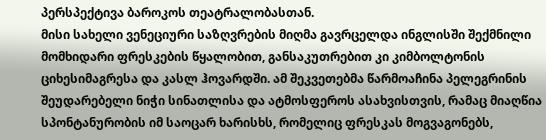პერსპექტივა ბაროკოს თეატრალობასთან.
მისი სახელი ვენეციური საზღვრების მიღმა გავრცელდა ინგლისში შექმნილი მომხიდარი ფრესკების წყალობით, განსაკუთრებით კი კიმბოლტონის ციხესიმაგრესა და კასლ ჰოვარდში. ამ შეკვეთებმა წარმოაჩინა პელეგრინის შეუდარებელი ნიჭი სინათლისა და ატმოსფეროს ასახვისთვის, რამაც მიაღწია სპონტანურობის იმ საოცარ ხარისხს, რომელიც ფრესკას მოგვაგონებს,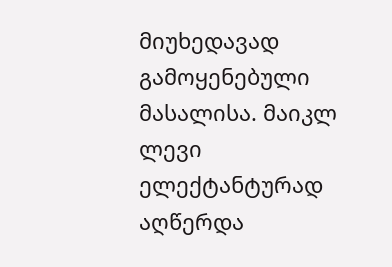მიუხედავად გამოყენებული მასალისა. მაიკლ ლევი ელექტანტურად აღწერდა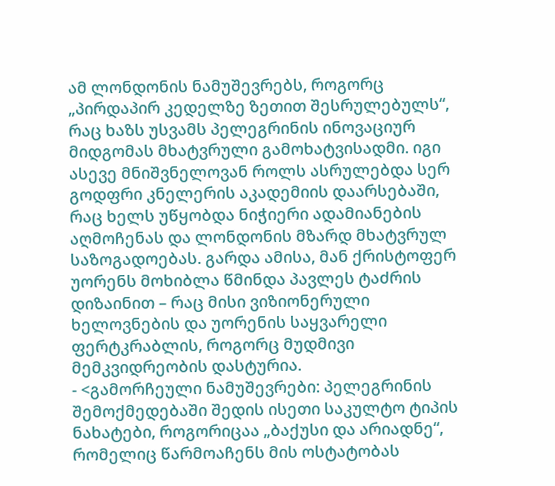ამ ლონდონის ნამუშევრებს, როგორც „პირდაპირ კედელზე ზეთით შესრულებულს“, რაც ხაზს უსვამს პელეგრინის ინოვაციურ მიდგომას მხატვრული გამოხატვისადმი. იგი ასევე მნიშვნელოვან როლს ასრულებდა სერ გოდფრი კნელერის აკადემიის დაარსებაში, რაც ხელს უწყობდა ნიჭიერი ადამიანების აღმოჩენას და ლონდონის მზარდ მხატვრულ საზოგადოებას. გარდა ამისა, მან ქრისტოფერ უორენს მოხიბლა წმინდა პავლეს ტაძრის დიზაინით – რაც მისი ვიზიონერული ხელოვნების და უორენის საყვარელი ფერტკრაბლის, როგორც მუდმივი მემკვიდრეობის დასტურია.
- <გამორჩეული ნამუშევრები: პელეგრინის შემოქმედებაში შედის ისეთი საკულტო ტიპის ნახატები, როგორიცაა „ბაქუსი და არიადნე“, რომელიც წარმოაჩენს მის ოსტატობას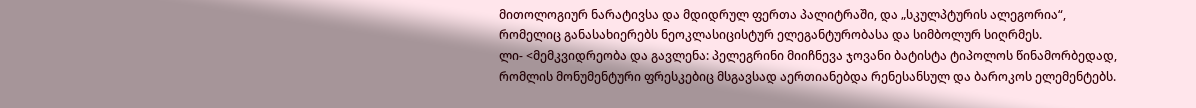მითოლოგიურ ნარატივსა და მდიდრულ ფერთა პალიტრაში, და „სკულპტურის ალეგორია“, რომელიც განასახიერებს ნეოკლასიცისტურ ელეგანტურობასა და სიმბოლურ სიღრმეს.
ლი- <მემკვიდრეობა და გავლენა: პელეგრინი მიიჩნევა ჯოვანი ბატისტა ტიპოლოს წინამორბედად, რომლის მონუმენტური ფრესკებიც მსგავსად აერთიანებდა რენესანსულ და ბაროკოს ელემენტებს.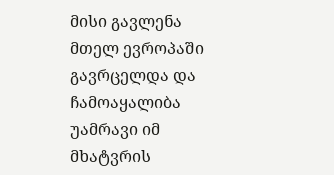მისი გავლენა მთელ ევროპაში გავრცელდა და ჩამოაყალიბა უამრავი იმ მხატვრის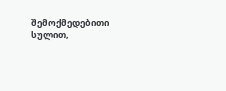შემოქმედებითი სულით,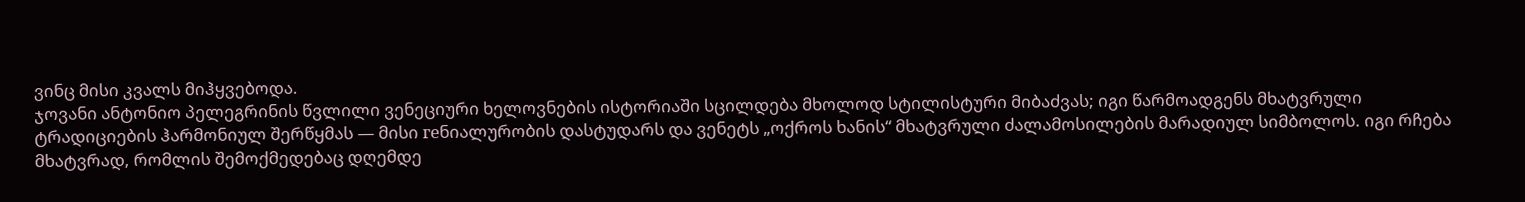ვინც მისი კვალს მიჰყვებოდა.
ჯოვანი ანტონიო პელეგრინის წვლილი ვენეციური ხელოვნების ისტორიაში სცილდება მხოლოდ სტილისტური მიბაძვას; იგი წარმოადგენს მხატვრული ტრადიციების ჰარმონიულ შერწყმას — მისი геნიალურობის დასტუდარს და ვენეტს „ოქროს ხანის“ მხატვრული ძალამოსილების მარადიულ სიმბოლოს. იგი რჩება მხატვრად, რომლის შემოქმედებაც დღემდე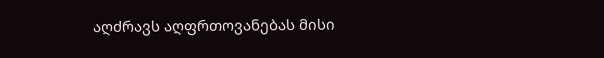აღძრავს აღფრთოვანებას მისი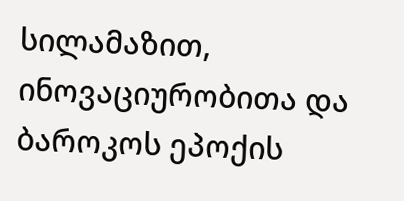სილამაზით, ინოვაციურობითა და ბაროკოს ეპოქის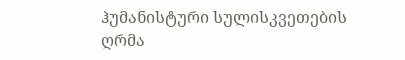ჰუმანისტური სულისკვეთების ღრმა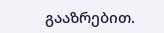გააზრებით.